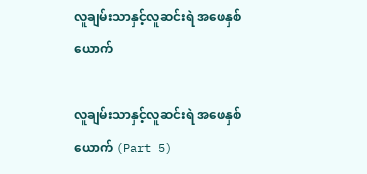လူချမ်းသာနှင့်လူဆင်းရဲ အဖေနှစ်ယောက်

လူချမ်းသာနှင့်လူဆင်းရဲ အဖေနှစ်ယောက် (Part 5)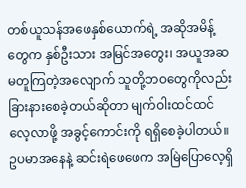တစ်ယူသန်အဖေနှစ်ယောက်ရဲ့ အဆိုအမိန့်တွေက နှစ်ဦးသား အမြင်အတွေး၊ အယူအဆ မတူကြတဲ့အလျောက် သူတို့ဘဝတွေကိုလည်း ခြားနားစေခဲ့တယ်ဆိုတာ မျက်ဝါးထင်ထင်လေ့လာဖို့ အခွင့်ကောင်းကို ရရှိစေခဲ့ပါတယ်။ ဥပမာအနေနဲ့ ဆင်းရဲဖေဖေက အမြဲပြောလေ့ရှိ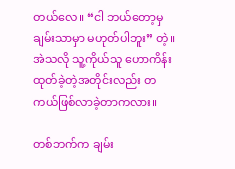တယ်လေ။ “ငါ ဘယ်တော့မှ ချမ်းသာမှာ မဟုတ်ပါဘူး” တဲ့။ အဲသလို သူ့ကိုယ်သူ ဟောကိန်းထုတ်ခဲ့တဲ့အတိုင်းလည်း တကယ်ဖြစ်လာခဲ့တာကလား။

တစ်ဘက်က ချမ်း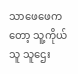သာဖေဖေကတော့ သူ့ကိုယ်သူ သူဌေး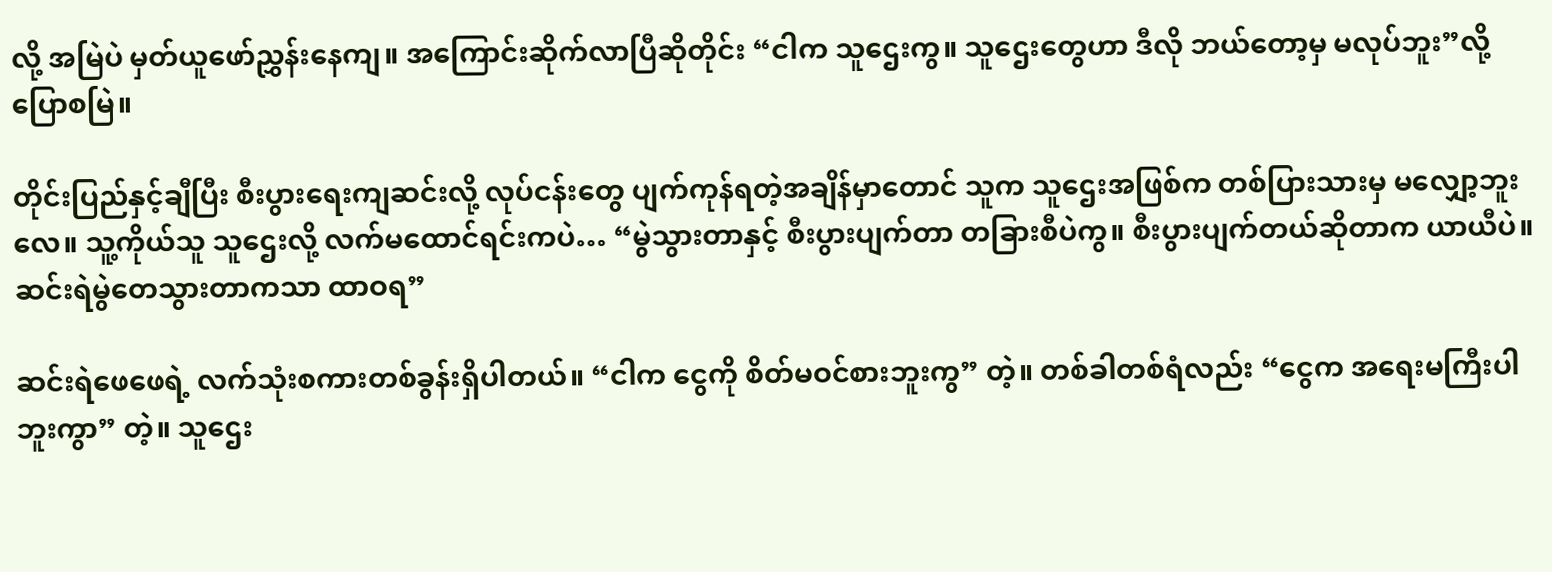လို့ အမြဲပဲ မှတ်ယူဖော်ညွှန်းနေကျ။ အကြောင်းဆိုက်လာပြီဆိုတိုင်း “ငါက သူဌေးကွ။ သူဌေးတွေဟာ ဒီလို ဘယ်တော့မှ မလုပ်ဘူး”လို့ ပြောစမြဲ။

တိုင်းပြည်နှင့်ချီပြီး စီးပွားရေးကျဆင်းလို့ လုပ်ငန်းတွေ ပျက်ကုန်ရတဲ့အချိန်မှာတောင် သူက သူဌေးအဖြစ်က တစ်ပြားသားမှ မလျှော့ဘူးလေ။ သူ့ကိုယ်သူ သူဌေးလို့ လက်မထောင်ရင်းကပဲ… “မွဲသွားတာနှင့် စီးပွားပျက်တာ တခြားစီပဲကွ။ စီးပွားပျက်တယ်ဆိုတာက ယာယီပဲ။ ဆင်းရဲမွဲတေသွားတာကသာ ထာဝရ”

ဆင်းရဲဖေဖေရဲ့ လက်သုံးစကားတစ်ခွန်းရှိပါတယ်။ “ငါက ငွေကို စိတ်မဝင်စားဘူးကွ” တဲ့။ တစ်ခါတစ်ရံလည်း “ငွေက အရေးမကြီးပါဘူးကွာ” တဲ့။ သူဌေး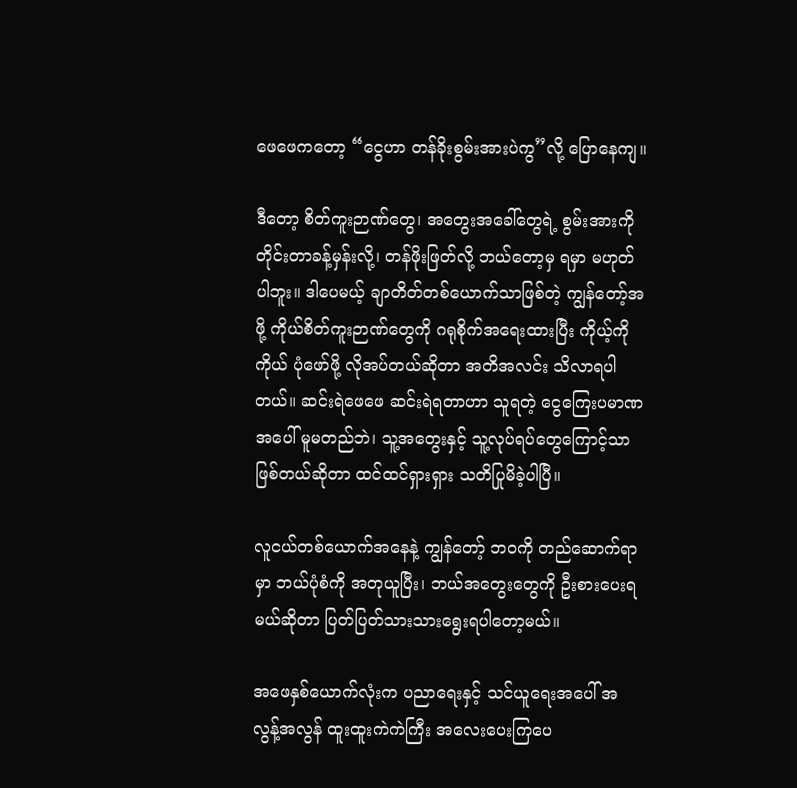ဖေဖေကတော့ “ငွေဟာ တန်ခိုးစွမ်းအားပဲကွ”လို့ ပြောနေကျ။

ဒီတော့ စိတ်ကူးဉာဏ်တွေ၊ အတွေးအခေါ်တွေရဲ့ စွမ်းအားကို တိုင်းတာခန့်မှန်းလို့၊ တန်ဖိုးဖြတ်လို့ ဘယ်တော့မှ ရမှာ မဟုတ်ပါဘူး။ ဒါပေမယ့် ချာတိတ်တစ်ယောက်သာဖြစ်တဲ့ ကျွန်တော့်အဖို့ ကိုယ်စိတ်ကူးဉာဏ်တွေကို ဂရုစိုက်အရေးထားပြီး ကိုယ့်ကိုကိုယ် ပုံဖော်ဖို့ လိုအပ်တယ်ဆိုတာ အတိအလင်း သိလာရပါတယ်။ ဆင်းရဲဖေဖေ ဆင်းရဲရတာဟာ သူရတဲ့ ငွေကြေးပမာဏအပေါ် မူမတည်ဘဲ၊ သူ့အတွေးနှင့် သူ့လုပ်ရပ်တွေကြောင့်သာ ဖြစ်တယ်ဆိုတာ ထင်ထင်ရှားရှား သတိပြုမိခဲ့ပါပြီ။

လူငယ်တစ်ယောက်အနေနဲ့ ကျွန်တော့် ဘဝကို တည်ဆောက်ရာမှာ ဘယ်ပုံစံကို အတုယူပြီး၊ ဘယ်အတွေးတွေကို ဦးစားပေးရမယ်ဆိုတာ ပြတ်ပြတ်သားသားရွေးရပါတော့မယ်။

အဖေနှစ်ယောက်လုံးက ပညာရေးနှင့် သင်ယူရေးအပေါ် အလွန့်အလွန် ထူးထူးကဲကဲကြီး အလေးပေးကြပေ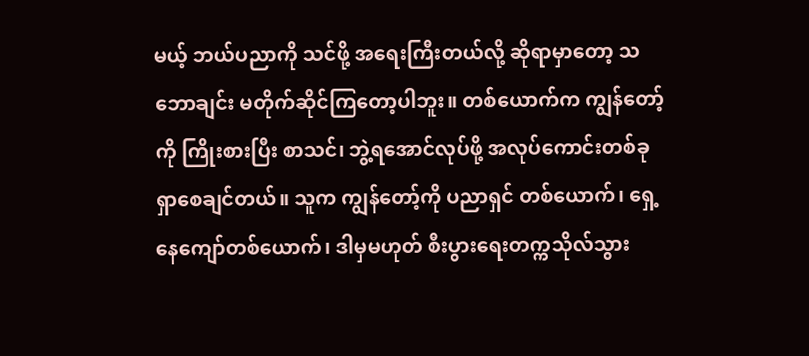မယ့် ဘယ်ပညာကို သင်ဖို့ အရေးကြီးတယ်လို့ ဆိုရာမှာတော့ သဘောချင်း မတိုက်ဆိုင်ကြတော့ပါဘူး။ တစ်ယောက်က ကျွန်တော့်ကို ကြိုးစားပြီး စာသင်၊ ဘွဲ့ရအောင်လုပ်ဖို့ အလုပ်ကောင်းတစ်ခုရှာစေချင်တယ်။ သူက ကျွန်တော့်ကို ပညာရှင် တစ်ယောက်၊ ရှေ့နေကျော်တစ်ယောက်၊ ဒါမှမဟုတ် စီးပွားရေးတက္ကသိုလ်သွား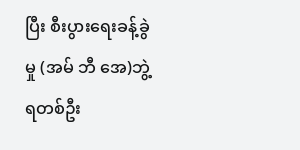ပြီး စီးပွားရေးခန့်ခွဲမှု (အမ် ဘီ အေ)ဘွဲ့ရတစ်ဦး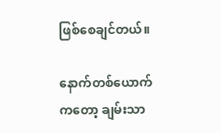ဖြစ်စေချင်တယ်။

နောက်တစ်ယောက်ကတော့ ချမ်းသာ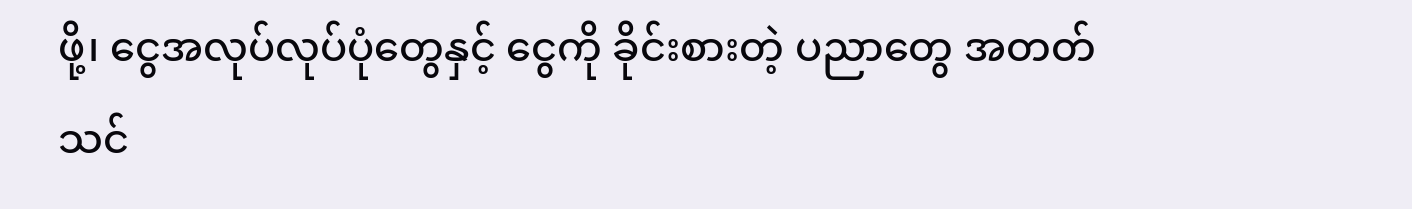ဖို့၊ ငွေအလုပ်လုပ်ပုံတွေနှင့် ငွေကို ခိုင်းစားတဲ့ ပညာတွေ အတတ်သင်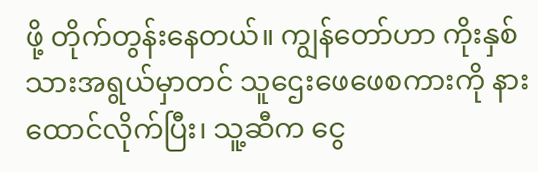ဖို့ တိုက်တွန်းနေတယ်။ ကျွန်တော်ဟာ ကိုးနှစ်သားအရွယ်မှာတင် သူဌေးဖေဖေစကားကို နားထောင်လိုက်ပြီး၊ သူ့ဆီက ငွေ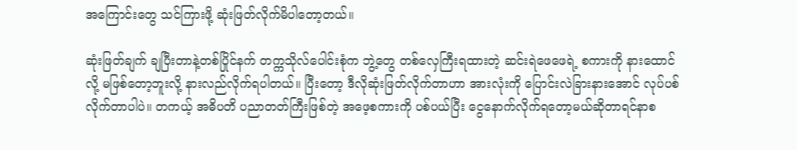အ‌ကြောင်းတွေ သင်ကြားဖို့ ဆုံးဖြတ်လိုက်မိပါတော့တယ်။

ဆုံးဖြတ်ချက် ချပြီးတာနဲ့တစ်ပြိုင်နက် တက္ကသိုလ်ပေါင်းစုံက ဘွဲ့တွေ တစ်လှေကြီးရထားတဲ့ ဆင်းရဲဖေဖေရဲ့ စကားကို နားထောင်လို့ မဖြစ်တော့ဘူးလို့ နားလည်လိုက်ရပါတယ်။ ပြီးတော့ ဒီလိုဆုံးဖြတ်လိုက်တာဟာ အားလုံးကို ပြောင်းလဲခြားနားအောင် လုပ်ပစ်လိုက်တာပါပဲ။ တကယ့် အဓိပတိ ပညာတတ်ကြီးဖြစ်တဲ့ အဖေ့စကားကို ပစ်ပယ်ပြီး ငွေနောက်လိုက်ရတော့မယ်ဆိုတာရင်နာစ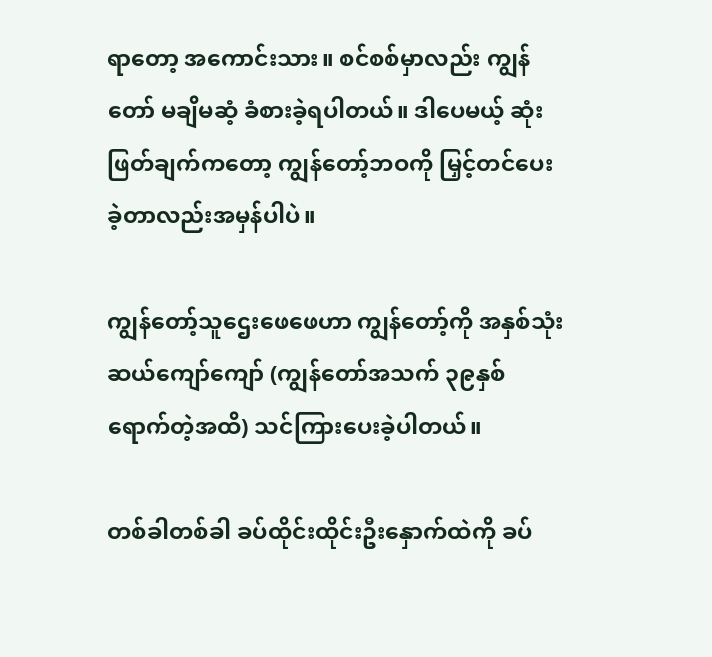ရာတော့ အကောင်းသား။ စင်စစ်မှာလည်း ကျွန်တော် မချိမဆံ့ ခံစားခဲ့ရပါတယ်။ ဒါပေမယ့် ဆုံးဖြတ်ချက်ကတော့ ကျွန်တော့်ဘဝကို မြှင့်တင်ပေးခဲ့တာလည်းအမှန်ပါပဲ။

ကျွန်တော့်သူဌေးဖေဖေဟာ ကျွန်တော့်ကို အနှစ်သုံးဆယ်ကျော်ကျော် (ကျွန်တော်အသက် ၃၉နှစ်ရောက်တဲ့အထိ) သင်ကြားပေးခဲ့ပါတယ်။

တစ်ခါတစ်ခါ ခပ်ထိုင်းထိုင်းဦးနှောက်ထဲကို ခပ်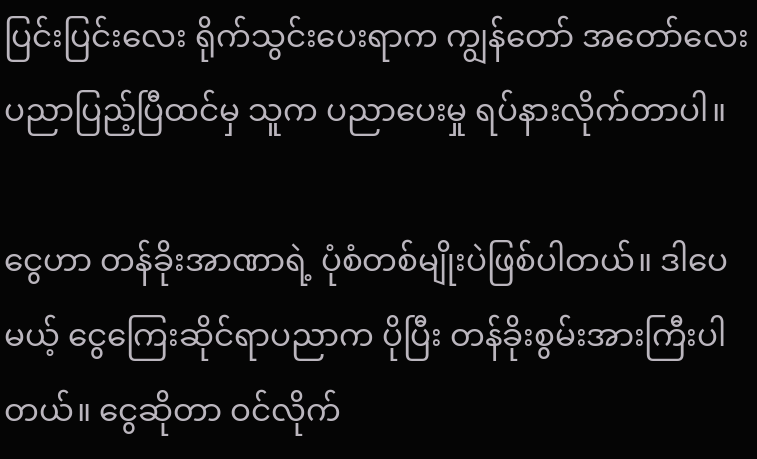ပြင်းပြင်းလေး ရိုက်သွင်းပေးရာက ကျွန်တော် အတော်လေး ပညာပြည့်ပြီထင်မှ သူက ပညာပေးမှု ရပ်နားလိုက်တာပါ။

ငွေဟာ တန်ခိုးအာဏာရဲ့ ပုံစံတစ်မျိုးပဲဖြစ်ပါတယ်။ ဒါပေမယ့် ငွေကြေးဆိုင်ရာပညာက ပိုပြီး တန်ခိုးစွမ်းအားကြီးပါတယ်။ ငွေဆိုတာ ဝင်လိုက်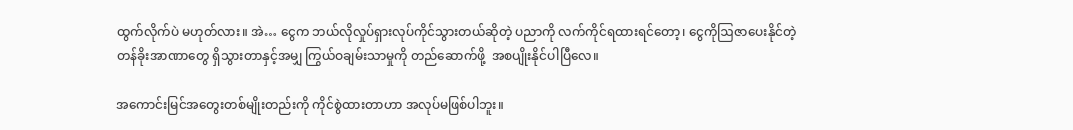ထွက်လိုက်ပဲ မဟုတ်လား။ အဲ… ငွေက ဘယ်လိုလှုပ်ရှားလုပ်ကိုင်သွားတယ်ဆိုတဲ့ ပညာကို လက်ကိုင်ရထားရင်တော့၊ ငွေကိုဩဇာပေးနိုင်တဲ့ တန်ခိုးအာဏာတွေ ရှိသွားတာနှင့်အမျှ ကြွယ်ဝချမ်းသာမှုကို တည်ဆောက်ဖို့  အစပျိုးနိုင်ပါပြီလေ။

အကောင်းမြင်အတွေးတစ်မျိုးတည်းကို ကိုင်စွဲထားတာဟာ အလုပ်မဖြစ်ပါဘူး။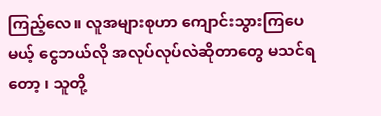ကြည့်လေ။ လူအများစုဟာ ကျောင်းသွားကြပေမယ့် ငွေဘယ်လို အလုပ်လုပ်လဲဆိုတာတွေ မသင်ရတော့ ၊ သူတို့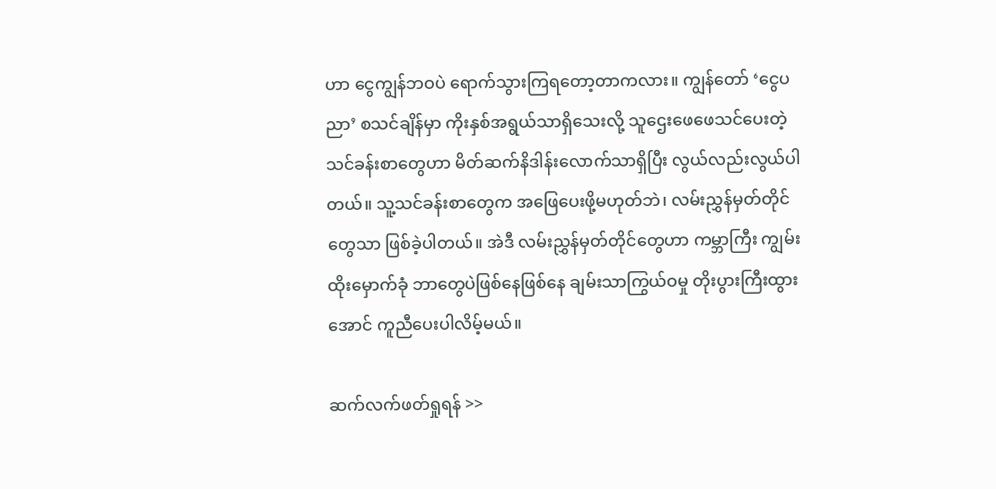ဟာ ငွေကျွန်ဘဝပဲ ရောက်သွားကြရတော့တာကလား။ ကျွန်တော် ‘ငွေပညာ’ စသင်ချိန်မှာ ကိုးနှစ်အရွယ်သာရှိသေးလို့ သူဌေးဖေဖေသင်ပေးတဲ့ သင်ခန်းစာတွေဟာ မိတ်ဆက်နိဒါန်းလောက်သာရှိပြီး လွယ်လည်းလွယ်ပါတယ်။ သူ့သင်ခန်းစာတွေက အဖြေပေးဖို့မဟုတ်ဘဲ၊ လမ်းညွှန်မှတ်တိုင်တွေသာ ဖြစ်ခဲ့ပါတယ်။ အဲဒီ လမ်းညွှန်မှတ်တိုင်တွေဟာ ကမ္ဘာကြီး ကျွမ်းထိုးမှောက်ခုံ ဘာတွေပဲဖြစ်နေဖြစ်နေ ချမ်းသာကြွယ်ဝမှု တိုးပွားကြီးထွားအောင် ကူညီပေးပါလိမ့်မယ်။

ဆက်လက်ဖတ်ရှုရန် >>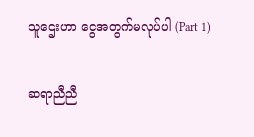သူဌေးဟာ ငွေအတွက်မလုပ်ပါ (Part 1)

ဆရာညီညီ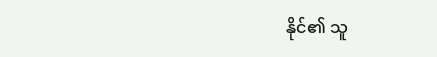နိုင်၏ သူ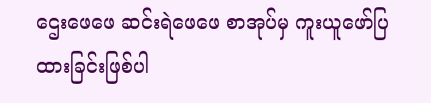ဌေးဖေဖေ ဆင်းရဲဖေဖေ စာအုပ်မှ ကူးယူဖော်ပြထားခြင်းဖြစ်ပါ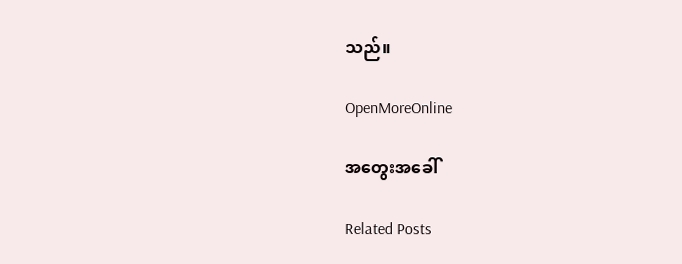သည်။

OpenMoreOnline

အတွေးအခေါ်

Related Posts